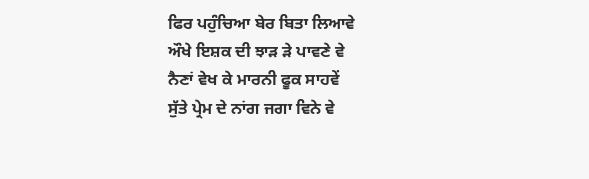ਫਿਰ ਪਹੁੰਚਿਆ ਬੇਰ ਬਿਤਾ ਲਿਆਵੇ
ਔਖੇ ਇਸ਼ਕ ਦੀ ਝਾੜ ੜੇ ਪਾਵਣੇ ਵੇ
ਨੈਣਾਂ ਵੇਖ ਕੇ ਮਾਰਨੀ ਫੂਕ ਸਾਹਵੇਂ
ਸੁੱਤੇ ਪ੍ਰੇਮ ਦੇ ਨਾਂਗ ਜਗਾ ਵਿਨੇ ਵੇ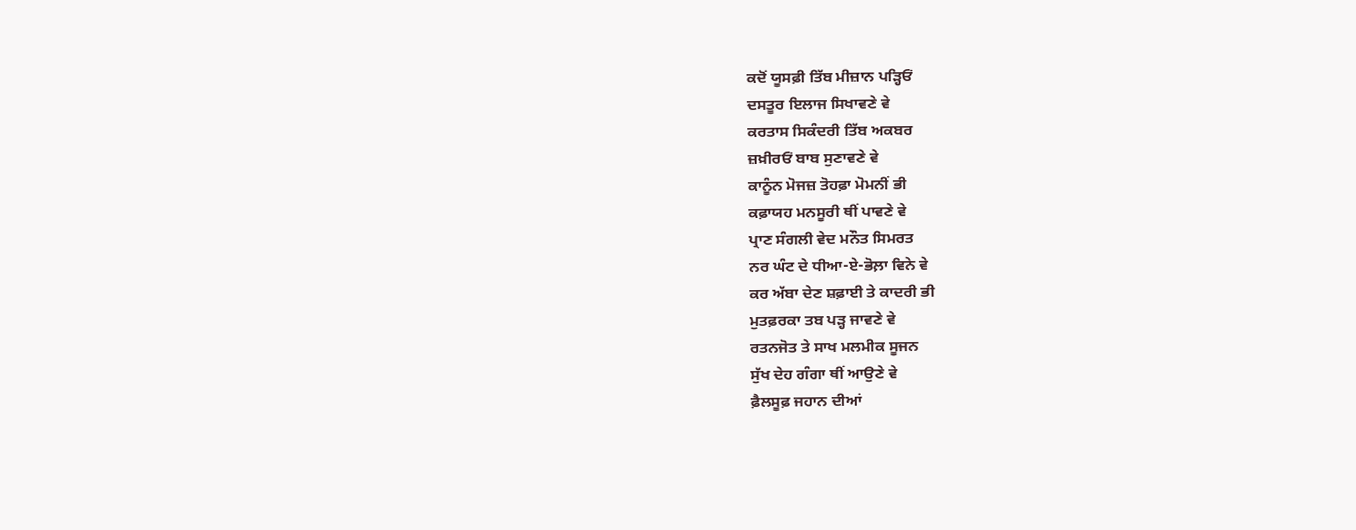ਕਦੋਂ ਯੂਸਫ਼ੀ ਤਿੱਬ ਮੀਜ਼ਾਨ ਪੜ੍ਹਿਓਂ
ਦਸਤੂਰ ਇਲਾਜ ਸਿਖਾਵਣੇ ਵੇ
ਕਰਤਾਸ ਸਿਕੰਦਰੀ ਤਿੱਬ ਅਕਬਰ
ਜ਼ਖ਼ੀਰਓਂ ਬਾਬ ਸੁਣਾਵਣੇ ਵੇ
ਕਾਨੂੰਨ ਮੋਜਜ਼ ਤੋਹਫ਼ਾ ਮੋਮਨੀਂ ਭੀ
ਕਫ਼ਾਯਹ ਮਨਸੂਰੀ ਥੀਂ ਪਾਵਣੇ ਵੇ
ਪ੍ਰਾਣ ਸੰਗਲੀ ਵੇਦ ਮਨੌਤ ਸਿਮਰਤ
ਨਰ ਘੰਟ ਦੇ ਧੀਆ-ਏ-ਭੋਲ਼ਾ ਵਿਨੇ ਵੇ
ਕਰ ਅੱਬਾ ਦੇਣ ਸ਼ਫ਼ਾਈ ਤੇ ਕਾਦਰੀ ਭੀ
ਮੁਤਫ਼ਰਕਾ ਤਬ ਪੜ੍ਹ ਜਾਵਣੇ ਵੇ
ਰਤਨਜੋਤ ਤੇ ਸਾਖ ਮਲਮੀਕ ਸੂਜਨ
ਸੁੱਖ ਦੇਹ ਗੰਗਾ ਥੀਂ ਆਉਣੇ ਵੇ
ਫ਼ੈਲਸੂਫ਼ ਜਹਾਨ ਦੀਆਂ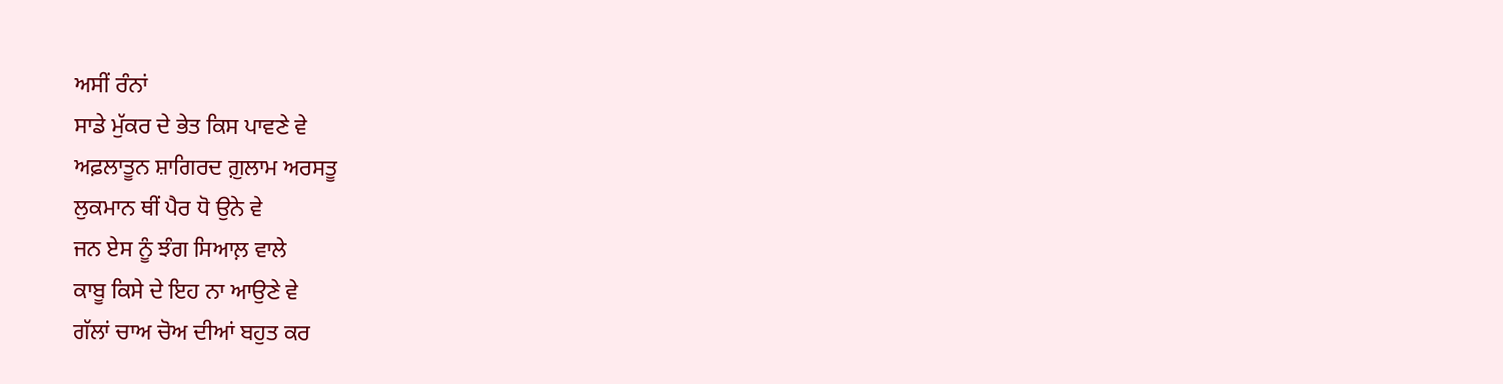ਅਸੀਂ ਰੰਨਾਂ
ਸਾਡੇ ਮੁੱਕਰ ਦੇ ਭੇਤ ਕਿਸ ਪਾਵਣੇ ਵੇ
ਅਫ਼ਲਾਤੂਨ ਸ਼ਾਗਿਰਦ ਗ਼ੁਲਾਮ ਅਰਸਤੂ
ਲੁਕਮਾਨ ਥੀਂ ਪੈਰ ਧੋ ਉਨੇ ਵੇ
ਜਨ ਏਸ ਨੂੰ ਝੰਗ ਸਿਆਲ਼ ਵਾਲੇ
ਕਾਬੂ ਕਿਸੇ ਦੇ ਇਹ ਨਾ ਆਉਣੇ ਵੇ
ਗੱਲਾਂ ਚਾਅ ਚੋਅ ਦੀਆਂ ਬਹੁਤ ਕਰ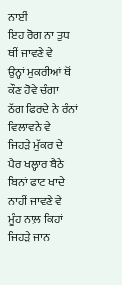ਨਾਈਂ
ਇਹ ਰੋਗ ਨਾ ਤੁਧ ਥੀਂ ਜਾਵਣੇ ਵੇ
ਉਨ੍ਹਾਂ ਮੁਕਰੀਆਂ ਥੋਂ ਕੌਣ ਹੋਵੇ ਚੰਗਾ
ਠੱਗ ਫਿਰਦੇ ਨੇ ਰੰਨਾਂ ਵਿਲਾਵਨੇ ਵੇ
ਜਿਹੜੇ ਮੁੱਕਰ ਦੇ ਪੈਰ ਖਲ੍ਹਾਰ ਬੈਠੇ
ਬਿਨਾਂ ਫਾਟ ਖਾਦੇ ਨਾਹੀਂ ਜਾਵਣੇ ਵੇ
ਮੂੰਹ ਨਾਲ਼ ਕਿਹਾਂ ਜਿਹੜੇ ਜਾਨ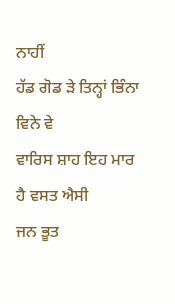ਨਾਹੀਂ
ਹੱਡ ਗੋਡ ੜੇ ਤਿਨ੍ਹਾਂ ਭਿੰਨਾ ਵਿਨੇ ਵੇ
ਵਾਰਿਸ ਸ਼ਾਹ ਇਹ ਮਾਰ ਹੈ ਵਸਤ ਐਸੀ
ਜਨ ਭੂਤ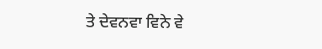ਤੇ ਦੇਵਨਵਾ ਵਿਨੇ ਵੇ